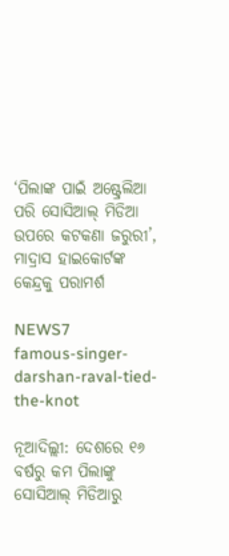‘ପିଲାଙ୍କ ପାଇଁ ଅଷ୍ଟ୍ରେଲିଆ ପରି ସୋସିଆଲ୍ ମିଡିଆ ଉପରେ କଟକଣା ଜରୁରୀ’, ମାଦ୍ରାସ ହାଇକୋର୍ଟଙ୍କ କେନ୍ଦ୍ରକୁ ପରାମର୍ଶ

NEWS7
famous-singer-darshan-raval-tied-the-knot

ନୂଆଦିଲ୍ଲୀ: ଦେଶରେ ୧୬ ବର୍ଷରୁ କମ ପିଲାଙ୍କୁ ସୋସିଆଲ୍ ମିଡିଆରୁ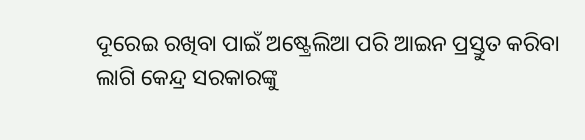ଦୂରେଇ ରଖିବା ପାଇଁ ଅଷ୍ଟ୍ରେଲିଆ ପରି ଆଇନ ପ୍ରସ୍ତୁତ କରିବା ଲାଗି କେନ୍ଦ୍ର ସରକାରଙ୍କୁ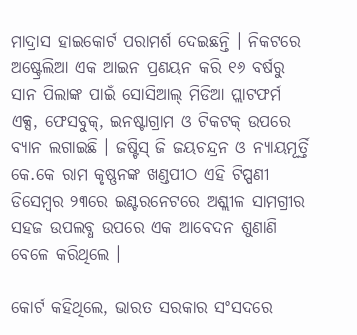ମାଦ୍ରାସ ହାଇକୋର୍ଟ ପରାମର୍ଶ ଦେଇଛନ୍ତି । ନିକଟରେ ଅଷ୍ଟ୍ରେଲିଆ ଏକ ଆଇନ ପ୍ରଣୟନ କରି ୧୬ ବର୍ଷରୁ ସାନ ପିଲାଙ୍କ ପାଇଁ ସୋସିଆଲ୍ ମିଡିଆ ପ୍ଲାଟଫର୍ମ ଏକ୍ସ, ଫେସବୁକ୍, ଇନଷ୍ଟାଗ୍ରାମ ଓ ଟିକଟକ୍ ଉପରେ ବ୍ୟାନ ଲଗାଇଛି । ଜଷ୍ଟିସ୍ ଜି ଜୟଚନ୍ଦ୍ରନ ଓ ନ୍ୟାୟମୂର୍ତ୍ତି କେ.କେ ରାମ କୃଷ୍ଣନଙ୍କ ଖଣ୍ଡପୀଠ ଏହି ଟିପ୍ପଣୀ ଡିସେମ୍ୱର ୨୩ରେ ଇଣ୍ଟରନେଟରେ ଅଶ୍ଲୀଳ ସାମଗ୍ରୀର ସହଜ ଉପଲବ୍ଧ ଉପରେ ଏକ ଆବେଦନ ଶୁଣାଣି ବେଳେ କରିଥିଲେ ।

କୋର୍ଟ କହିଥିଲେ, ଭାରତ ସରକାର ସଂସଦରେ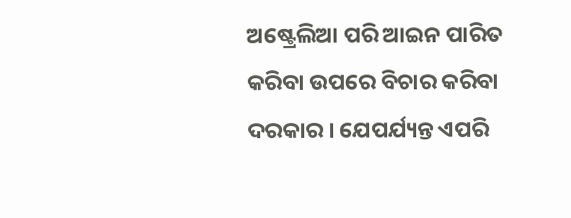ଅଷ୍ଟ୍ରେଲିଆ ପରି ଆଇନ ପାରିତ କରିବା ଉପରେ ବିଚାର କରିବା ଦରକାର । ଯେପର୍ଯ୍ୟନ୍ତ ଏପରି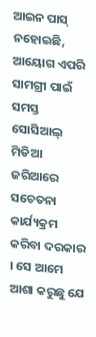ଆଇନ ପାସ୍ ନହୋଇଛି, ଆୟୋଗ ଏପରି ସାମଗ୍ରୀ ପାଇଁ ସମସ୍ତ ସୋସିଆଲ୍ ମିଡିଆ ଜରିଆରେ ସଚେତନା କାର୍ଯ୍ୟକ୍ରମ କରିବା ଦରକାର । ସେ ଆମେ ଆଶା କରୁଛୁ ଯେ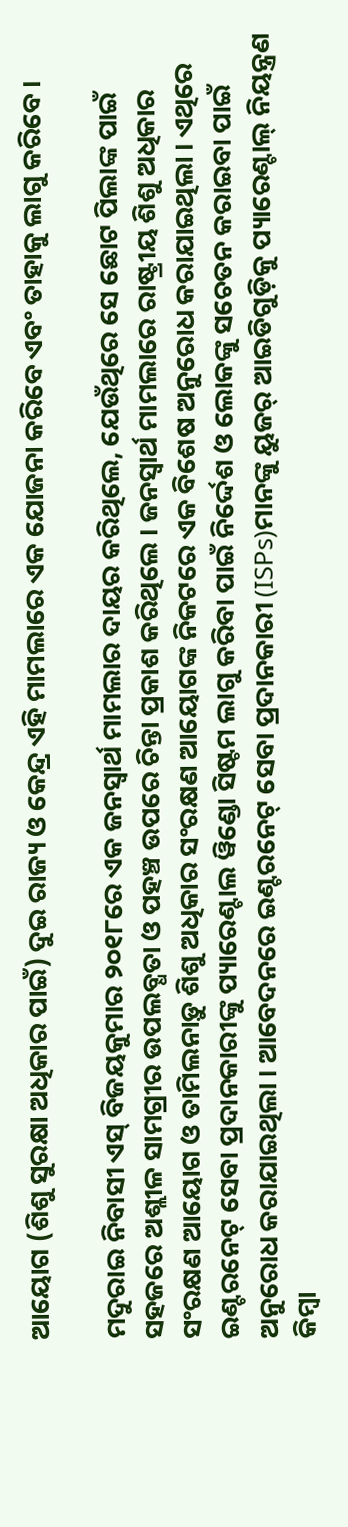ଆୟୋଗ (ଶିଶୁ ସୁରକ୍ଷା ଅଧିକାର ପାଇଁ) ଦୁଇ ରାଜ୍ୟ ଓ କେନ୍ଦ୍ର ଏହି ମାମଲାରେ ଏକ ଯୋଜନା କରିବେ ଏବଂ ତାହାକୁ ଲାଗୁ କରିବେ ।

ମଦୁରାଇ ନିବାସୀ ଏସ୍ ବିଜୟକୁମାର ୨୦୧୮ରେ ଏକ ଜନସ୍ୱାର୍ଥ ମାମଲାର ଦାୟର କରିଥିଲେ, ଯେଉଁଥିରେ ସେ ଛୋଟ ପିଲାଙ୍କ ପାଇଁ ସହଜରେ ଅଶ୍ଲୀଳ ସାମଗ୍ରୀର ଉପଲବ୍ଧତା ଓ ପହଞ୍ଚ ଉପରେ ଚିନ୍ତା ପ୍ରକାଶ କରିଥିଲେ । ଜନସ୍ୱାର୍ଥ ମାମଲାରେ ରାଷ୍ଟ୍ରୀୟ ଶିଶୁ ଅଧିକାର ସଂରକ୍ଷଣ ଆୟୋଗ ଓ ତାମିଲନାଡ଼ୁ ଶିଶୁ ଅଧିକାର ସଂରକ୍ଷଣ ଆୟୋଗଙ୍କ ନିକଟରେ ଏକ ବିଶେଷ ଅନୁରୋଧ କରାଯାଇଥିଲା । ଏଥିରେ ଇଣ୍ଟରନେଟ୍ ସେବା ପ୍ରଦାନକାରୀଙ୍କୁ ପ୍ୟାରେଣ୍ଟାଲ ୱିଣ୍ଡୋ ସିଷ୍ଟମ ଲାଗୁ କରିବା ପାଇଁ ନିର୍ଦ୍ଦେଶ ଓ ଲୋକଙ୍କୁ ସଚେତନ କରାଇବା ପାଇଁ ଅନୁରୋଧ କରାଯାଇଥିଲା । ଆବେଦନରେ ଇଣ୍ଟରନେଟ୍ ସେବା ପ୍ରଦାନକାରୀ (ISPs)ମାନଙ୍କୁ ୟୁଜର୍ ଆଇଡିଗୁଡ଼ିକୁ ପ୍ୟାରେଣ୍ଟାଲ୍ ନିୟନ୍ତ୍ରଣ କିମ୍ବା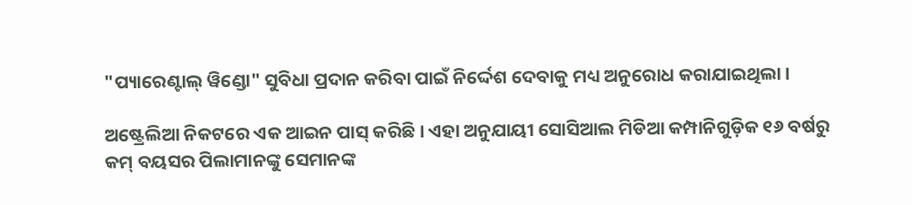"ପ୍ୟାରେଣ୍ଟାଲ୍ ୱିଣ୍ଡୋ" ସୁବିଧା ପ୍ରଦାନ କରିବା ପାଇଁ ନିର୍ଦ୍ଦେଶ ଦେବାକୁ ମଧ୍ୟ ଅନୁରୋଧ କରାଯାଇଥିଲା ।

ଅଷ୍ଟ୍ରେଲିଆ ନିକଟରେ ଏକ ଆଇନ ପାସ୍ କରିଛି । ଏହା ଅନୁଯାୟୀ ସୋସିଆଲ ମିଡିଆ କମ୍ପାନିଗୁଡ଼ିକ ୧୬ ବର୍ଷରୁ କମ୍ ବୟସର ପିଲାମାନଙ୍କୁ ସେମାନଙ୍କ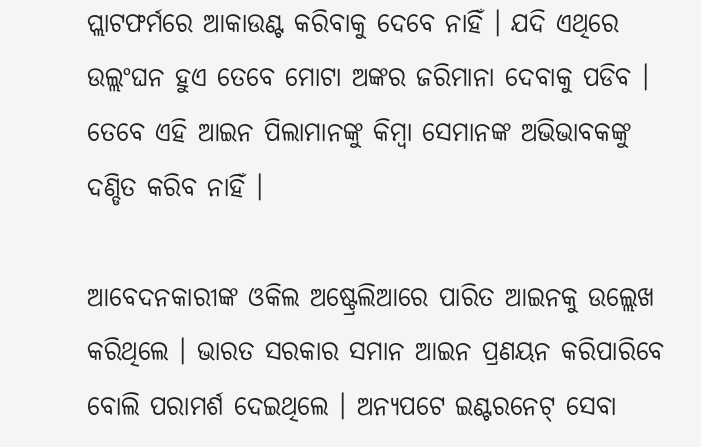ପ୍ଲାଟଫର୍ମରେ ଆକାଉଣ୍ଟ କରିବାକୁ ଦେବେ ନାହିଁ । ଯଦି ଏଥିରେ ଉଲ୍ଲଂଘନ ହୁଏ ତେବେ ମୋଟା ଅଙ୍କର ଜରିମାନା ଦେବାକୁ ପଡିବ । ତେବେ ଏହି ଆଇନ ପିଲାମାନଙ୍କୁ କିମ୍ବା ସେମାନଙ୍କ ଅଭିଭାବକଙ୍କୁ ଦଣ୍ଡିତ କରିବ ନାହିଁ ।

ଆବେଦନକାରୀଙ୍କ ଓକିଲ ଅଷ୍ଟ୍ରେଲିଆରେ ପାରିତ ଆଇନକୁ ଉଲ୍ଲେଖ କରିଥିଲେ । ଭାରତ ସରକାର ସମାନ ଆଇନ ପ୍ରଣୟନ କରିପାରିବେ ବୋଲି ପରାମର୍ଶ ଦେଇଥିଲେ । ଅନ୍ୟପଟେ ଇଣ୍ଟରନେଟ୍ ସେବା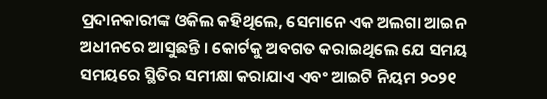ପ୍ରଦାନକାରୀଙ୍କ ଓକିଲ କହିଥିଲେ, ସେମାନେ ଏକ ଅଲଗା ଆଇନ ଅଧୀନରେ ଆସୁଛନ୍ତି । କୋର୍ଟକୁ ଅବଗତ କରାଇଥିଲେ ଯେ ସମୟ ସମୟରେ ସ୍ଥିତିର ସମୀକ୍ଷା କରାଯାଏ ଏବଂ ଆଇଟି ନିୟମ ୨୦୨୧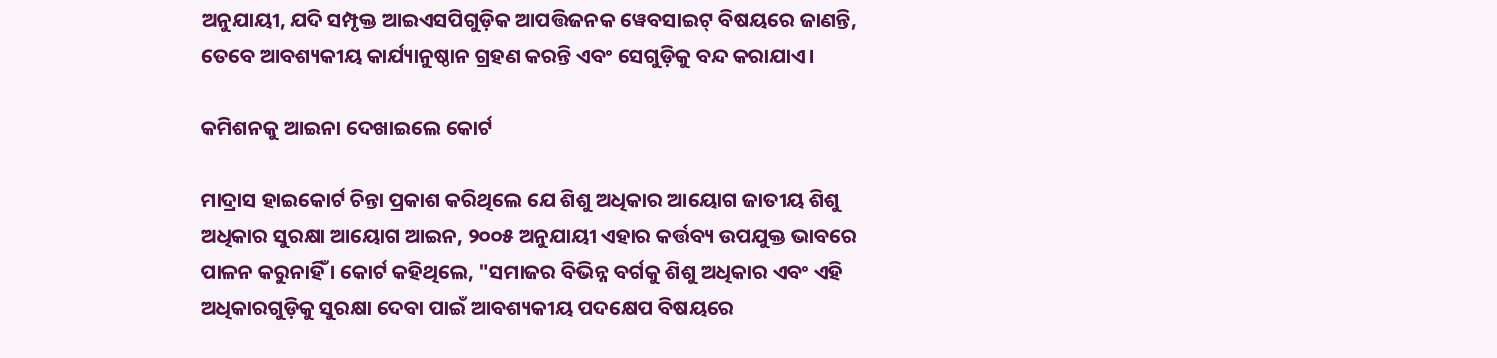ଅନୁଯାୟୀ, ଯଦି ସମ୍ପୃକ୍ତ ଆଇଏସପିଗୁଡ଼ିକ ଆପତ୍ତିଜନକ ୱେବସାଇଟ୍ ବିଷୟରେ ଜାଣନ୍ତି, ତେବେ ଆବଶ୍ୟକୀୟ କାର୍ଯ୍ୟାନୁଷ୍ଠାନ ଗ୍ରହଣ କରନ୍ତି ଏବଂ ସେଗୁଡ଼ିକୁ ବନ୍ଦ କରାଯାଏ।

କମିଶନକୁ ଆଇନା ଦେଖାଇଲେ କୋର୍ଟ

ମାଦ୍ରାସ ହାଇକୋର୍ଟ ଚିନ୍ତା ପ୍ରକାଶ କରିଥିଲେ ଯେ ଶିଶୁ ଅଧିକାର ଆୟୋଗ ଜାତୀୟ ଶିଶୁ ଅଧିକାର ସୁରକ୍ଷା ଆୟୋଗ ଆଇନ, ୨୦୦୫ ଅନୁଯାୟୀ ଏହାର କର୍ତ୍ତବ୍ୟ ଉପଯୁକ୍ତ ଭାବରେ ପାଳନ କରୁନାହିଁ । କୋର୍ଟ କହିଥିଲେ, "ସମାଜର ବିଭିନ୍ନ ବର୍ଗକୁ ଶିଶୁ ଅଧିକାର ଏବଂ ଏହି ଅଧିକାରଗୁଡ଼ିକୁ ସୁରକ୍ଷା ଦେବା ପାଇଁ ଆବଶ୍ୟକୀୟ ପଦକ୍ଷେପ ବିଷୟରେ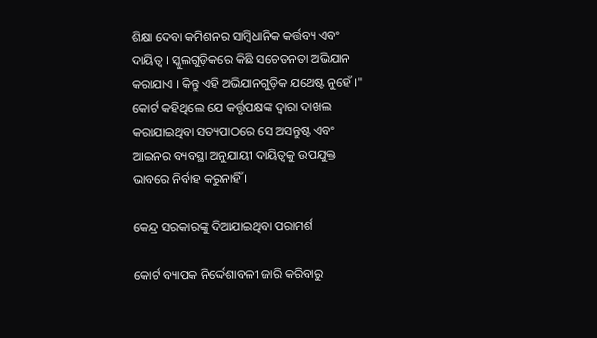ଶିକ୍ଷା ଦେବା କମିଶନର ସାମ୍ବିଧାନିକ କର୍ତ୍ତବ୍ୟ ଏବଂ ଦାୟିତ୍ୱ । ସ୍କୁଲଗୁଡ଼ିକରେ କିଛି ସଚେତନତା ଅଭିଯାନ କରାଯାଏ । କିନ୍ତୁ ଏହି ଅଭିଯାନଗୁଡ଼ିକ ଯଥେଷ୍ଟ ନୁହେଁ ।" କୋର୍ଟ କହିଥିଲେ ଯେ କର୍ତ୍ତୃପକ୍ଷଙ୍କ ଦ୍ୱାରା ଦାଖଲ କରାଯାଇଥିବା ସତ୍ୟପାଠରେ ସେ ଅସନ୍ତୁଷ୍ଟ ଏବଂ ଆଇନର ବ୍ୟବସ୍ଥା ଅନୁଯାୟୀ ଦାୟିତ୍ୱକୁ ଉପଯୁକ୍ତ ଭାବରେ ନିର୍ବାହ କରୁନାହିଁ ।

କେନ୍ଦ୍ର ସରକାରଙ୍କୁ ଦିଆଯାଇଥିବା ପରାମର୍ଶ

କୋର୍ଟ ବ୍ୟାପକ ନିର୍ଦ୍ଦେଶାବଳୀ ଜାରି କରିବାରୁ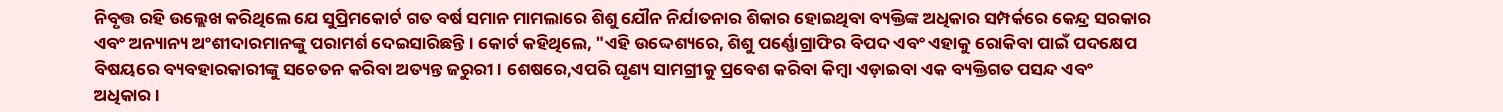ନିବୃତ୍ତ ରହି ଉଲ୍ଲେଖ କରିଥିଲେ ଯେ ସୁପ୍ରିମକୋର୍ଟ ଗତ ବର୍ଷ ସମାନ ମାମଲାରେ ଶିଶୁ ଯୌନ ନିର୍ଯାତନାର ଶିକାର ହୋଇଥିବା ବ୍ୟକ୍ତିଙ୍କ ଅଧିକାର ସମ୍ପର୍କରେ କେନ୍ଦ୍ର ସରକାର ଏବଂ ଅନ୍ୟାନ୍ୟ ଅଂଶୀଦାରମାନଙ୍କୁ ପରାମର୍ଶ ଦେଇସାରିଛନ୍ତି । କୋର୍ଟ କହିଥିଲେ, "ଏହି ଉଦ୍ଦେଶ୍ୟରେ, ଶିଶୁ ପର୍ଣ୍ଣୋଗ୍ରାଫିର ବିପଦ ଏବଂ ଏହାକୁ ରୋକିବା ପାଇଁ ପଦକ୍ଷେପ ବିଷୟରେ ବ୍ୟବହାରକାରୀଙ୍କୁ ସଚେତନ କରିବା ଅତ୍ୟନ୍ତ ଜରୁରୀ । ଶେଷରେ,ଏପରି ଘୃଣ୍ୟ ସାମଗ୍ରୀକୁ ପ୍ରବେଶ କରିବା କିମ୍ବା ଏଡ଼ାଇବା ଏକ ବ୍ୟକ୍ତିଗତ ପସନ୍ଦ ଏବଂ ଅଧିକାର ।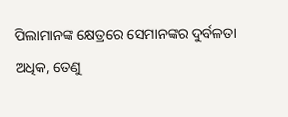ପିଲାମାନଙ୍କ କ୍ଷେତ୍ରରେ ସେମାନଙ୍କର ଦୁର୍ବଳତା ଅଧିକ, ତେଣୁ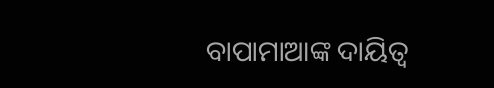ବାପାମାଆଙ୍କ ଦାୟିତ୍ୱ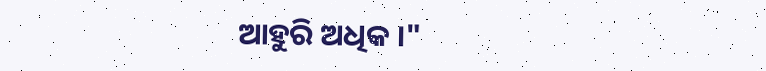ଆହୁରି ଅଧିକ ।"